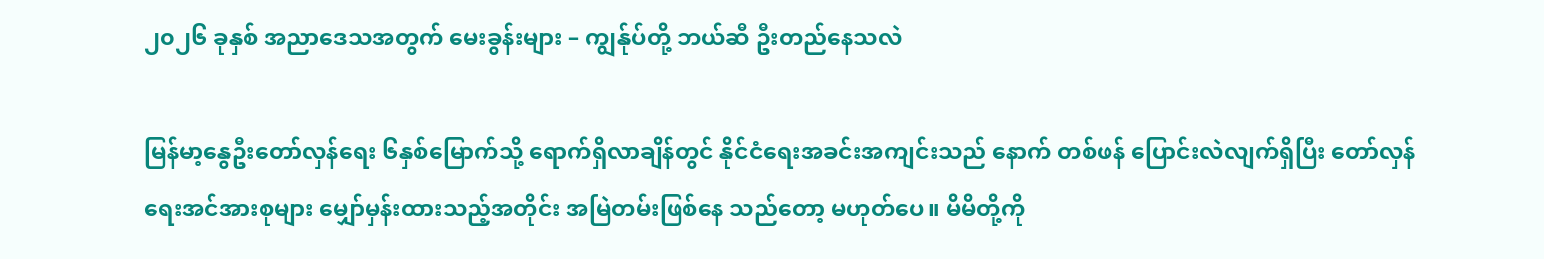၂၀၂၆ ခုနှစ် အညာဒေသအတွက် မေးခွန်းများ – ကျွန်ုပ်တို့ ဘယ်ဆီ ဦးတည်နေသလဲ

မြန်မာ့နွေဦးတော်လှန်ရေး ၆နှစ်မြောက်သို့ ရောက်ရှိလာချိန်တွင် နိုင်ငံရေးအခင်းအကျင်းသည် နောက် တစ်ဖန် ပြောင်းလဲလျက်ရှိပြီး တော်လှန်ရေးအင်အားစုများ မျှော်မှန်းထားသည့်အတိုင်း အမြဲတမ်းဖြစ်နေ သည်တော့ မဟုတ်ပေ။ မိမိတို့ကို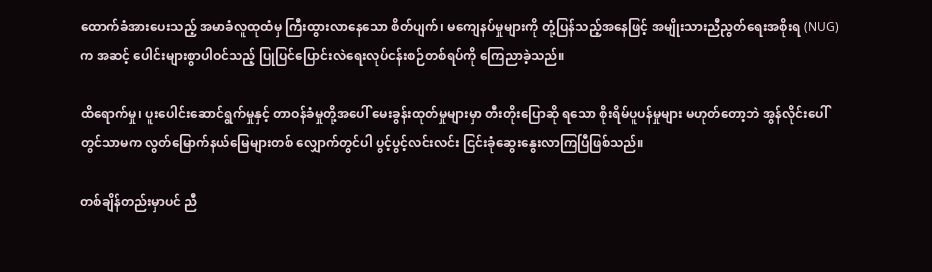ထောက်ခံအားပေးသည့် အမာခံလူထုထံမှ ကြီးထွားလာနေသော စိတ်ပျက်၊ မကျေနပ်မှုများကို တုံ့ပြန်သည့်အနေဖြင့် အမျိုးသားညီညွတ်ရေးအစိုးရ (NUG) က အဆင့် ပေါင်းများစွာပါဝင်သည့် ပြုပြင်ပြောင်းလဲရေးလုပ်ငန်းစဉ်တစ်ရပ်ကို ကြေညာခဲ့သည်။

ထိရောက်မှု၊ ပူးပေါင်းဆောင်ရွက်မှုနှင့် တာဝန်ခံမှုတို့အပေါ် မေးခွန်းထုတ်မှုများမှာ တီးတိုးပြောဆို ရသော စိုးရိမ်ပူပန်မှုများ မဟုတ်တော့ဘဲ အွန်လိုင်းပေါ်တွင်သာမက လွတ်မြောက်နယ်မြေများတစ် လျှောက်တွင်ပါ ပွင့်ပွင့်လင်းလင်း ငြင်းခုံဆွေးနွေးလာကြပြီဖြစ်သည်။

တစ်ချိန်တည်းမှာပင် ညီ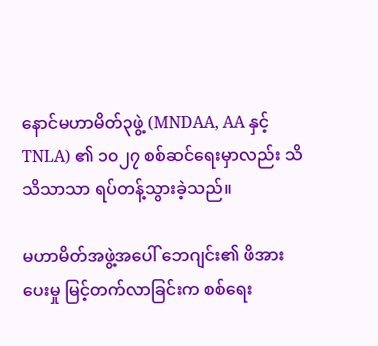နောင်မဟာမိတ်၃ဖွဲ့ (MNDAA, AA နှင့် TNLA) ၏ ၁၀၂၇ စစ်ဆင်ရေးမှာလည်း သိသိသာသာ ရပ်တန့်သွားခဲ့သည်။

မဟာမိတ်အဖွဲ့အပေါ် ဘေဂျင်း၏ ဖိအားပေးမှု မြင့်တက်လာခြင်းက စစ်ရေး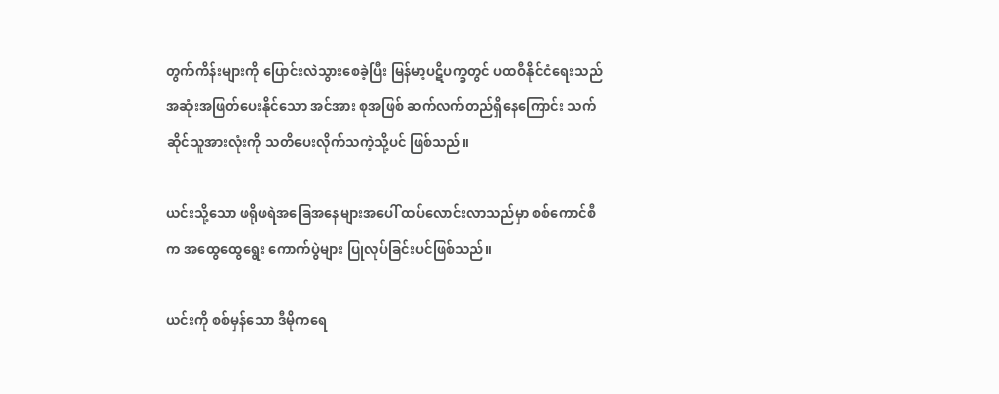တွက်ကိန်းများကို ပြောင်းလဲသွားစေခဲ့ပြီး မြန်မာ့ပဋိပက္ခတွင် ပထဝီနိုင်ငံရေးသည် အဆုံးအဖြတ်ပေးနိုင်သော အင်အား စုအဖြစ် ဆက်လက်တည်ရှိနေကြောင်း သက်ဆိုင်သူအားလုံးကို သတိပေးလိုက်သကဲ့သို့ပင် ဖြစ်သည်။

ယင်းသို့သော ဖရိုဖရဲအခြေအနေများအပေါ် ထပ်လောင်းလာသည်မှာ စစ်ကောင်စီက အထွေထွေရွေး ကောက်ပွဲများ ပြုလုပ်ခြင်းပင်ဖြစ်သည်။

ယင်းကို စစ်မှန်သော ဒီမိုကရေ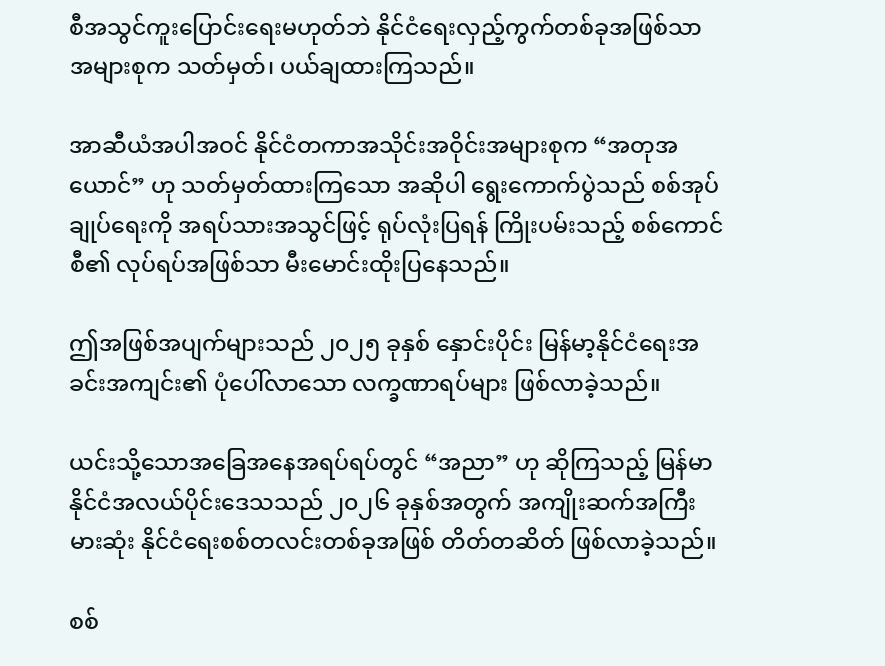စီအသွင်ကူးပြောင်းရေးမဟုတ်ဘဲ နိုင်ငံရေးလှည့်ကွက်တစ်ခုအဖြစ်သာ အများစုက သတ်မှတ်၊ ပယ်ချထားကြသည်။

အာဆီယံအပါအဝင် နိုင်ငံတကာအသိုင်းအဝိုင်းအများစုက “အတုအယောင်” ဟု သတ်မှတ်ထားကြသော အဆိုပါ ရွေးကောက်ပွဲသည် စစ်အုပ်ချုပ်ရေးကို အရပ်သားအသွင်ဖြင့် ရုပ်လုံးပြရန် ကြိုးပမ်းသည့် စစ်ကောင်စီ၏ လုပ်ရပ်အဖြစ်သာ မီးမောင်းထိုးပြနေသည်။

ဤအဖြစ်အပျက်များသည် ၂၀၂၅ ခုနှစ် နှောင်းပိုင်း မြန်မာ့နိုင်ငံရေးအခင်းအကျင်း၏ ပုံပေါ်လာသော လက္ခဏာရပ်များ ဖြစ်လာခဲ့သည်။

ယင်းသို့သောအခြေအနေအရပ်ရပ်တွင် “အညာ” ဟု ဆိုကြသည့် မြန်မာနိုင်ငံအလယ်ပိုင်းဒေသသည် ၂၀၂၆ ခုနှစ်အတွက် အကျိုးဆက်အကြီးမားဆုံး နိုင်ငံရေးစစ်တလင်းတစ်ခုအဖြစ် တိတ်တဆိတ် ဖြစ်လာခဲ့သည်။

စစ်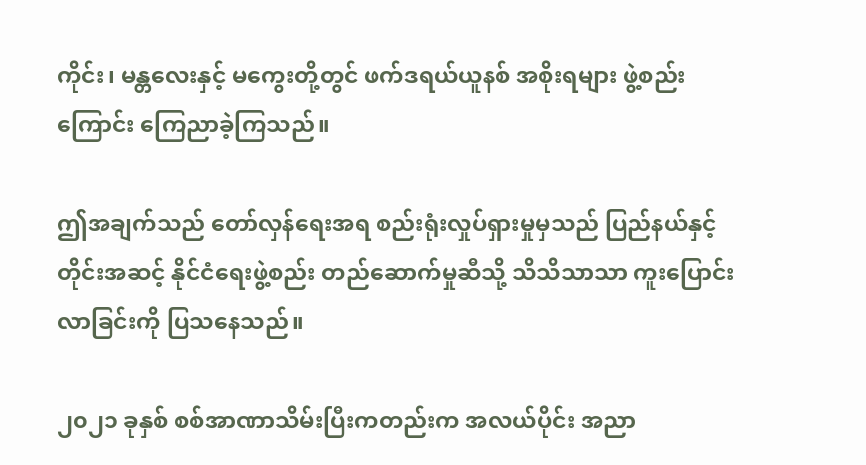ကိုင်း၊ မန္တလေးနှင့် မကွေးတို့တွင် ဖက်ဒရယ်ယူနစ် အစိုးရများ ဖွဲ့စည်းကြောင်း ကြေညာခဲ့ကြသည်။

ဤအချက်သည် တော်လှန်ရေးအရ စည်းရုံးလှုပ်ရှားမှုမှသည် ပြည်နယ်နှင့်တိုင်းအဆင့် နိုင်ငံရေးဖွဲ့စည်း တည်ဆောက်မှုဆီသို့ သိသိသာသာ ကူးပြောင်းလာခြင်းကို ပြသနေသည်။

၂၀၂၁ ခုနှစ် စစ်အာဏာသိမ်းပြီးကတည်းက အလယ်ပိုင်း အညာ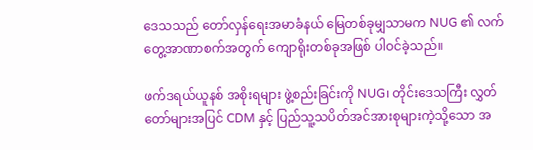ဒေသသည် တော်လှန်ရေးအမာခံနယ် မြေတစ်ခုမျှသာမက NUG ၏ လက်တွေ့အာဏာစက်အတွက် ကျောရိုးတစ်ခုအဖြစ် ပါဝင်ခဲ့သည်။

ဖက်ဒရယ်ယူနစ် အစိုးရများ ဖွဲ့စည်းခြင်းကို NUG၊ တိုင်းဒေသကြီး လွှတ်တော်များအပြင် CDM နှင့် ပြည်သူ့သပိတ်အင်အားစုများကဲ့သို့သော အ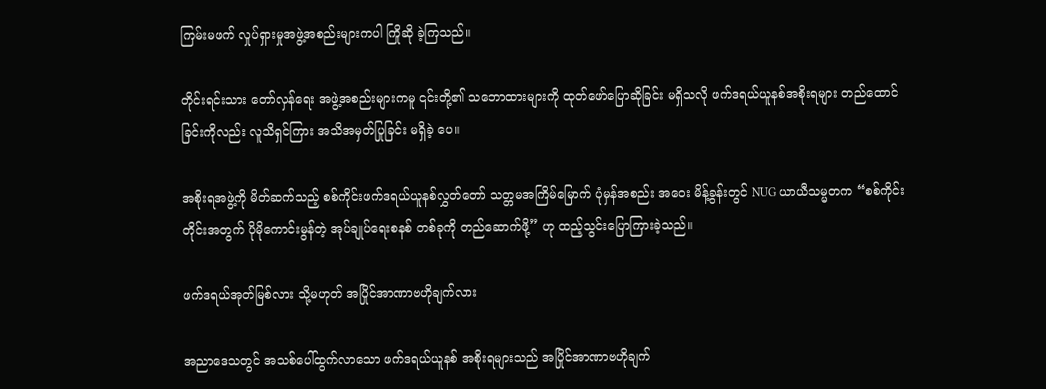ကြမ်းမဖက် လှုပ်ရှားမှုအဖွဲ့အစည်းများကပါ ကြိုဆို ခဲ့ကြသည်။

တိုင်းရင်းသား တော်လှန်ရေး အဖွဲ့အစည်းများကမူ ၎င်းတို့၏ သဘောထားများကို ထုတ်ဖော်ပြောဆိုခြင်း မရှိသလို ဖက်ဒရယ်ယူနစ်အစိုးရများ တည်ထောင်ခြင်းကိုလည်း လူသိရှင်ကြား အသိအမှတ်ပြုခြင်း မရှိခဲ့ ပေ။

အစိုးရအဖွဲ့ကို မိတ်ဆက်သည့် စစ်ကိုင်းဖက်ဒရယ်ယူနစ်လွှတ်တော် သတ္တမအကြိမ်မြောက် ပုံမှန်အစည်း အဝေး မိန့်ခွန်းတွင် NUG ယာယီသမ္မတက “စစ်ကိုင်းတိုင်းအတွက် ပိုမိုကောင်းမွန်တဲ့ အုပ်ချုပ်ရေးစနစ် တစ်ခုကို တည်ဆောက်ဖို့” ဟု ထည့်သွင်းပြောကြားခဲ့သည်။

ဖက်ဒရယ်အုတ်မြစ်လား သို့မဟုတ် အပြိုင်အာဏာဗဟိုချက်လား

အညာဒေသတွင် အသစ်ပေါ်ထွက်လာသော ဖက်ဒရယ်ယူနစ် အစိုးရများသည် အပြိုင်အာဏာဗဟိုချက်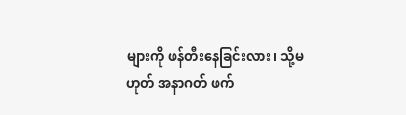များကို ဖန်တီးနေခြင်းလား၊ သို့မဟုတ် အနာဂတ် ဖက်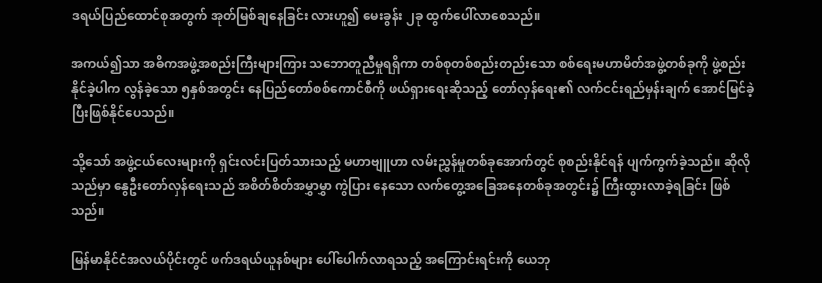ဒရယ်ပြည်ထောင်စုအတွက် အုတ်မြစ်ချနေခြင်း လားဟူ၍ မေးခွန်း ၂ခု ထွက်ပေါ်လာစေသည်။

အကယ်၍သာ အဓိကအဖွဲ့အစည်းကြီးများကြား သဘောတူညီမှုရရှိကာ တစ်စုတစ်စည်းတည်းသော စစ်ရေးမဟာမိတ်အဖွဲ့တစ်ခုကို ဖွဲ့စည်းနိုင်ခဲ့ပါက လွန်ခဲ့သော ၅နှစ်အတွင်း နေပြည်တော်စစ်ကောင်စီကို ဖယ်ရှားရေးဆိုသည့် တော်လှန်ရေး၏ လက်ငင်းရည်မှန်းချက် အောင်မြင်ခဲ့ပြီးဖြစ်နိုင်ပေသည်။

သို့သော် အဖွဲ့ငယ်လေးများကို ရှင်းလင်းပြတ်သားသည့် မဟာဗျူဟာ လမ်းညွှန်မှုတစ်ခုအောက်တွင် စုစည်းနိုင်ရန် ပျက်ကွက်ခဲ့သည်။ ဆိုလိုသည်မှာ နွေဦးတော်လှန်ရေးသည် အစိတ်စိတ်အမွှာမွှာ ကွဲပြား နေသော လက်တွေ့အခြေအနေတစ်ခုအတွင်း၌ ကြီးထွားလာခဲ့ရခြင်း ဖြစ်သည်။

မြန်မာနိုင်ငံအလယ်ပိုင်းတွင် ဖက်ဒရယ်ယူနစ်များ ပေါ်ပေါက်လာရသည့် အကြောင်းရင်းကို ယေဘု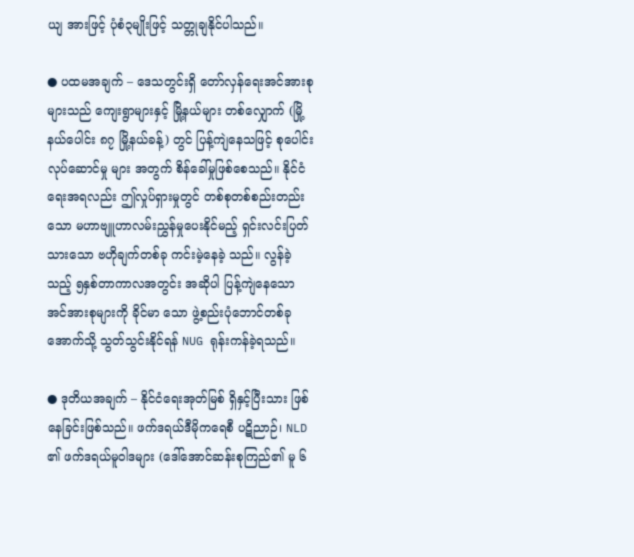ယျ အားဖြင့် ပုံစံ၃မျိုးဖြင့် သတ္တုချနိုင်ပါသည်။

● ပထမအချက် – ဒေသတွင်းရှိ တော်လှန်ရေးအင်အားစုများသည် ကျေးရွာများနှင့် မြို့နယ်များ တစ်လျှောက် (မြို့နယ်ပေါင်း ၈၇ မြို့နယ်ခန့်) တွင် ပြန့်ကျဲနေသဖြင့် စုပေါင်းလုပ်ဆောင်မှု များ အတွက် စိန်ခေါ်မှုဖြစ်စေသည်။ နိုင်ငံရေးအရလည်း ဤလှုပ်ရှားမှုတွင် တစ်စုတစ်စည်းတည်း သော မဟာဗျူဟာလမ်းညွှန်မှုပေးနိုင်မည့် ရှင်းလင်းပြတ်သားသော ဗဟိုချက်တစ်ခု ကင်းမဲ့နေခဲ့ သည်။ လွန်ခဲ့သည့် ၅နှစ်တာကာလအတွင်း အဆိုပါ ပြန့်ကျဲနေသော အင်အားစုများကို ခိုင်မာ သော ဖွဲ့စည်းပုံဘောင်တစ်ခုအောက်သို့ သွတ်သွင်းနိုင်ရန် NUG ရုန်းကန်ခဲ့ရသည်။

● ဒုတိယအချက် – နိုင်ငံရေးအုတ်မြစ် ရှိနှင့်ပြီးသား ဖြစ်နေခြင်းဖြစ်သည်။ ဖက်ဒရယ်ဒီမိုကရေစီ ပဋိညာဉ်၊ NLD ၏ ဖက်ဒရယ်မူဝါဒများ (ဒေါ်အောင်ဆန်းစုကြည်၏ မူ ၆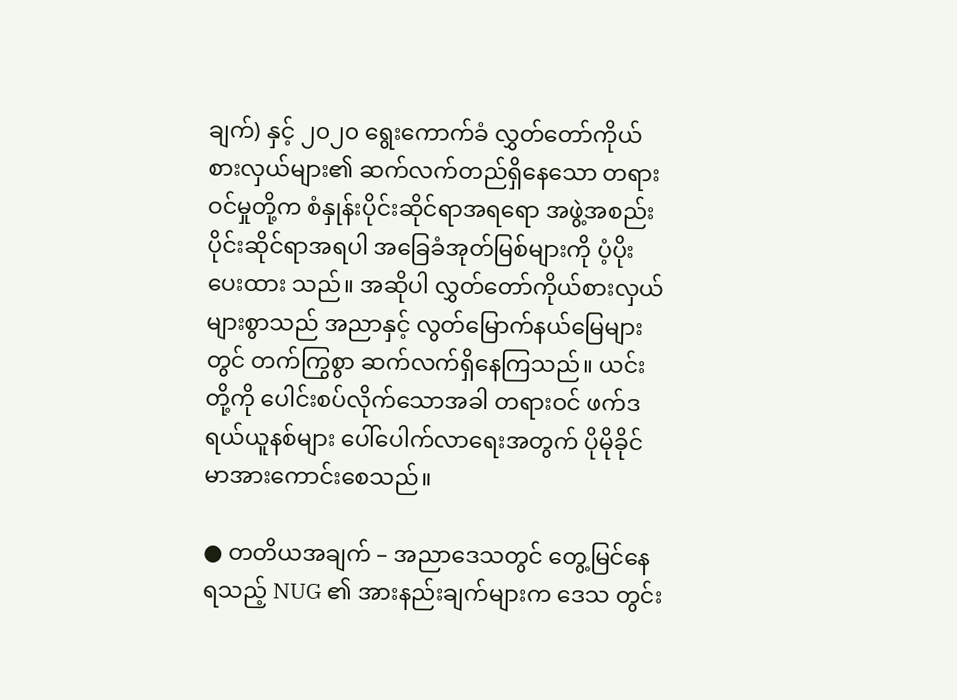ချက်) နှင့် ၂၀၂၀ ရွေးကောက်ခံ လွှတ်တော်ကိုယ်စားလှယ်များ၏ ဆက်လက်တည်ရှိနေသော တရားဝင်မှုတို့က စံနှုန်းပိုင်းဆိုင်ရာအရရော အဖွဲ့အစည်းပိုင်းဆိုင်ရာအရပါ အခြေခံအုတ်မြစ်များကို ပံ့ပိုးပေးထား သည်။ အဆိုပါ လွှတ်တော်ကိုယ်စားလှယ်များစွာသည် အညာနှင့် လွတ်မြောက်နယ်မြေများတွင် တက်ကြွစွာ ဆက်လက်ရှိနေကြသည်။ ယင်းတို့ကို ပေါင်းစပ်လိုက်သောအခါ တရားဝင် ဖက်ဒ ရယ်ယူနစ်များ ပေါ်ပေါက်လာရေးအတွက် ပိုမိုခိုင်မာအားကောင်းစေသည်။

● တတိယအချက် – အညာဒေသတွင် တွေ့မြင်နေရသည့် NUG ၏ အားနည်းချက်များက ဒေသ တွင်း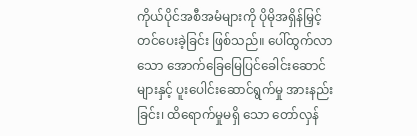ကိုယ်ပိုင်အစီအမံများကို ပိုမိုအရှိန်မြှင့်တင်ပေးခဲ့ခြင်း ဖြစ်သည်။ ပေါ်ထွက်လာသော အောက်ခြေမြေပြင်ခေါင်းဆောင်များနှင့် ပူးပေါင်းဆောင်ရွက်မှု အားနည်းခြင်း၊ ထိရောက်မှုမရှိ သော တော်လှန်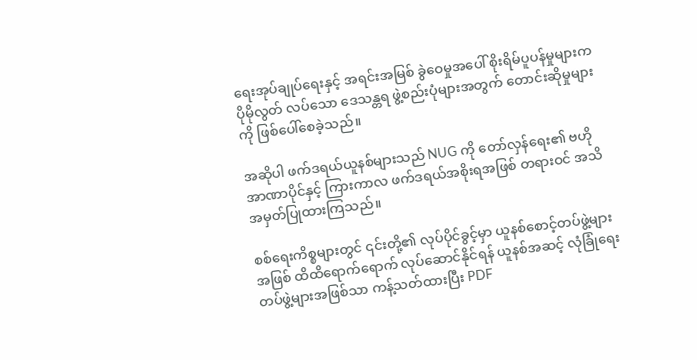ရေးအုပ်ချုပ်ရေးနှင့် အရင်းအမြစ် ခွဲဝေမှုအပေါ် စိုးရိမ်ပူပန်မှုများက ပိုမိုလွတ် လပ်သော ဒေသန္တရ ဖွဲ့စည်းပုံများအတွက် တောင်းဆိုမှုများကို ဖြစ်ပေါ်စေခဲ့သည်။

အဆိုပါ ဖက်ဒရယ်ယူနစ်များသည် NUG ကို တော်လှန်ရေး၏ ဗဟိုအာဏာပိုင်နှင့် ကြားကာလ ဖက်ဒရယ်အစိုးရအဖြစ် တရားဝင် အသိအမှတ်ပြုထားကြသည်။

စစ်ရေးကိစ္စများတွင် ၎င်းတို့၏ လုပ်ပိုင်ခွင့်မှာ ယူနစ်စောင့်တပ်ဖွဲ့များအဖြစ် ထိထိရောက်ရောက် လုပ်ဆောင်နိုင်ရန် ယူနစ်အဆင့် လုံခြုံရေးတပ်ဖွဲ့များအဖြစ်သာ ကန့်သတ်ထားပြီး PDF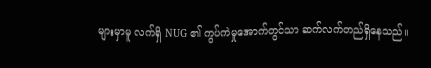များမှာမူ လက်ရှိ NUG ၏ ကွပ်ကဲမှုအောက်တွင်သာ ဆက်လက်တည်ရှိနေသည်။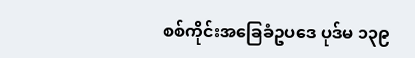စစ်ကိုင်းအခြေခံဥပဒေ ပုဒ်မ ၁၃၉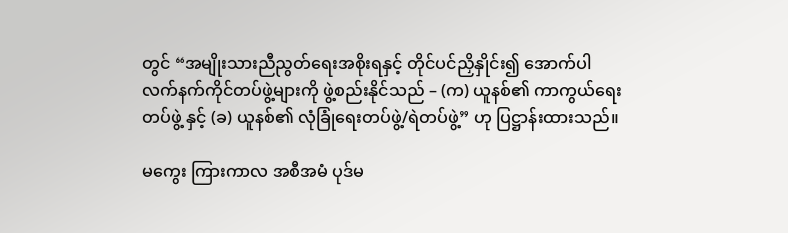တွင် “အမျိုးသားညီညွတ်ရေးအစိုးရနှင့် တိုင်ပင်ညှိနှိုင်း၍ အောက်ပါ လက်နက်ကိုင်တပ်ဖွဲ့များကို ဖွဲ့စည်းနိုင်သည် – (က) ယူနစ်၏ ကာကွယ်ရေးတပ်ဖွဲ့ နှင့် (ခ) ယူနစ်၏ လုံခြုံရေးတပ်ဖွဲ့/ရဲတပ်ဖွဲ့” ဟု ပြဋ္ဌာန်းထားသည်။

မကွေး ကြားကာလ အစီအမံ ပုဒ်မ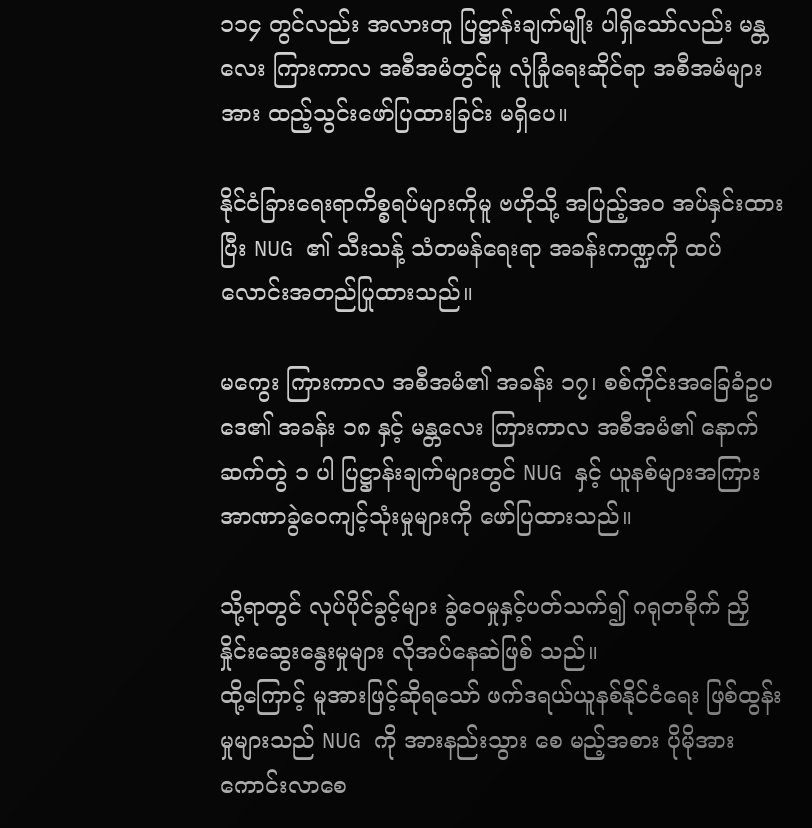၁၁၄ တွင်လည်း အလားတူ ပြဋ္ဌာန်းချက်မျိုး ပါရှိသော်လည်း မန္တလေး ကြားကာလ အစီအမံတွင်မူ လုံခြုံရေးဆိုင်ရာ အစီအမံများအား ထည့်သွင်းဖော်ပြထားခြင်း မရှိပေ။

နိုင်ငံခြားရေးရာကိစ္စရပ်များကိုမူ ဗဟိုသို့ အပြည့်အဝ အပ်နှင်းထားပြီး NUG ၏ သီးသန့် သံတမန်ရေးရာ အခန်းကဏ္ဍကို ထပ်လောင်းအတည်ပြုထားသည်။

မကွေး ကြားကာလ အစီအမံ၏ အခန်း ၁၇၊ စစ်ကိုင်းအခြေခံဥပဒေ၏ အခန်း ၁၈ နှင့် မန္တလေး ကြားကာလ အစီအမံ၏ နောက်ဆက်တွဲ ၁ ပါ ပြဋ္ဌာန်းချက်များတွင် NUG နှင့် ယူနစ်များအကြား အာဏာခွဲဝေကျင့်သုံးမှုများကို ဖော်ပြထားသည်။

သို့ရာတွင် လုပ်ပိုင်ခွင့်များ ခွဲဝေမှုနှင့်ပတ်သက်၍ ဂရုတစိုက် ညှိနှိုင်းဆွေးနွေးမှုများ လိုအပ်နေဆဲဖြစ် သည်။
ထို့ကြောင့် မူအားဖြင့်ဆိုရသော် ဖက်ဒရယ်ယူနစ်နိုင်ငံရေး ဖြစ်ထွန်းမှုများသည် NUG ကို အားနည်းသွား စေ မည့်အစား ပိုမိုအားကောင်းလာစေ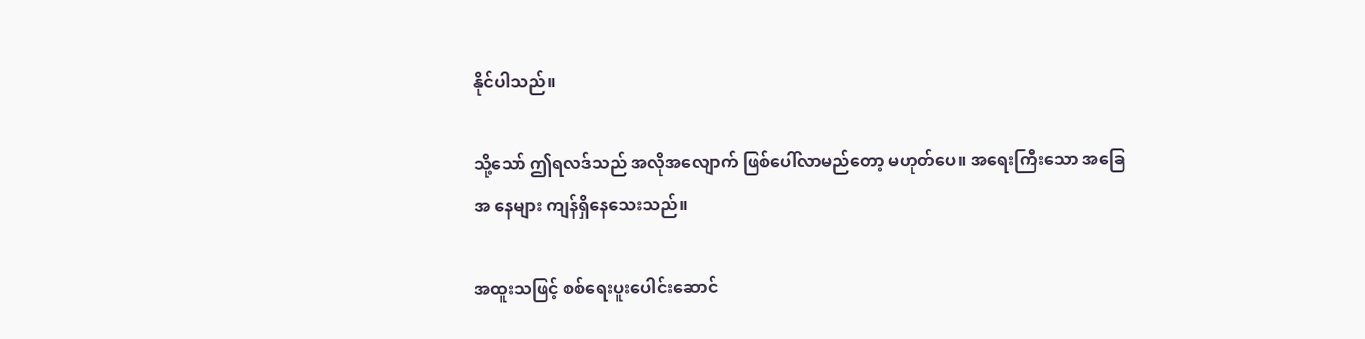နိုင်ပါသည်။

သို့သော် ဤရလဒ်သည် အလိုအလျောက် ဖြစ်ပေါ်လာမည်တော့ မဟုတ်ပေ။ အရေးကြီးသော အခြေအ နေများ ကျန်ရှိနေသေးသည်။

အထူးသဖြင့် စစ်ရေးပူးပေါင်းဆောင်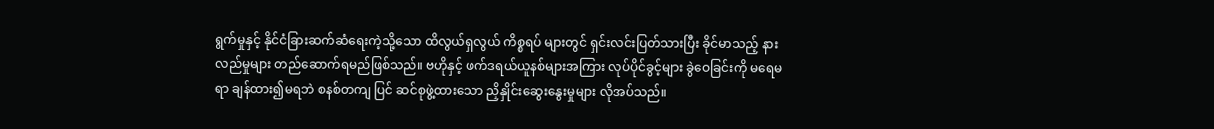ရွက်မှုနှင့် နိုင်ငံခြားဆက်ဆံရေးကဲ့သို့သော ထိလွယ်ရှလွယ် ကိစ္စရပ် များတွင် ရှင်းလင်းပြတ်သားပြီး ခိုင်မာသည့် နားလည်မှုများ တည်ဆောက်ရမည်ဖြစ်သည်။ ဗဟိုနှင့် ဖက်ဒရယ်ယူနစ်များအကြား လုပ်ပိုင်ခွင့်များ ခွဲဝေခြင်းကို မရေမရာ ချန်ထား၍မရဘဲ စနစ်တကျ ပြင် ဆင်စုဖွဲ့ထားသော ညှိနှိုင်းဆွေးနွေးမှုများ လိုအပ်သည်။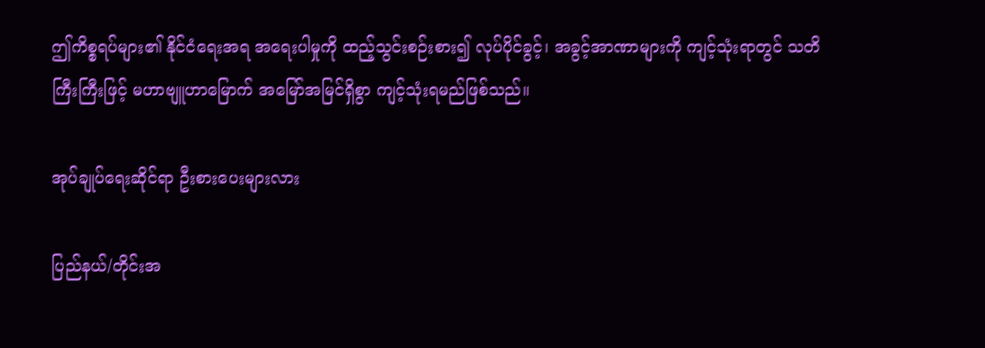ဤကိစ္စရပ်များ၏ နိုင်ငံရေးအရ အရေးပါမှုကို ထည့်သွင်းစဉ်းစား၍ လုပ်ပိုင်ခွင့်၊ အခွင့်အာဏာများကို ကျင့်သုံးရာတွင် သတိကြီးကြီးဖြင့် မဟာဗျူဟာမြောက် အမြော်အမြင်ရှိစွာ ကျင့်သုံးရမည်ဖြစ်သည်။

အုပ်ချုပ်ရေးဆိုင်ရာ ဦးစားပေးများလား

ပြည်နယ်/တိုင်းအ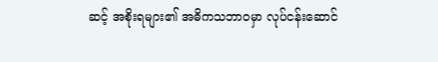ဆင့် အစိုးရများ၏ အဓိကသဘာဝမှာ လုပ်ငန်းဆောင်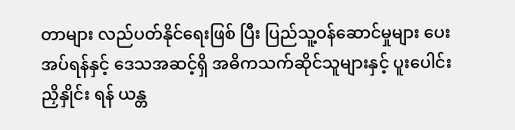တာများ လည်ပတ်နိုင်ရေးဖြစ် ပြီး ပြည်သူ့ဝန်ဆောင်မှုများ ပေးအပ်ရန်နှင့် ဒေသအဆင့်ရှိ အဓိကသက်ဆိုင်သူများနှင့် ပူးပေါင်းညှိနှိုင်း ရန် ယန္တ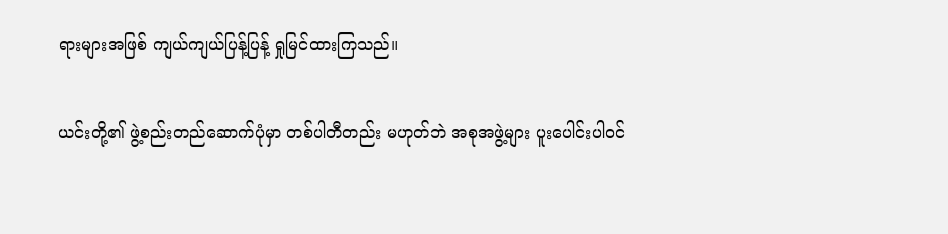ရားများအဖြစ် ကျယ်ကျယ်ပြန့်ပြန့် ရှုမြင်ထားကြသည်။

ယင်းတို့၏ ဖွဲ့စည်းတည်ဆောက်ပုံမှာ တစ်ပါတီတည်း မဟုတ်ဘဲ အစုအဖွဲ့များ ပူးပေါင်းပါဝင်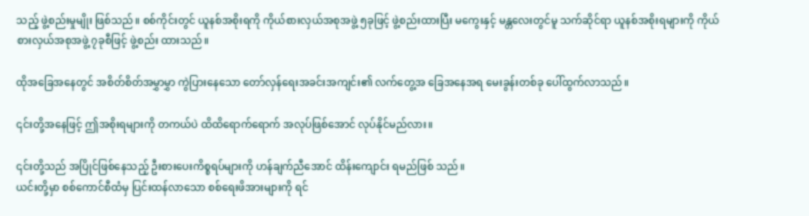သည့် ဖွဲ့စည်းမှုမျိုး ဖြစ်သည်။ စစ်ကိုင်းတွင် ယူနစ်အစိုးရကို ကိုယ်စားလှယ်အစုအဖွဲ့ ၅ခုဖြင့် ဖွဲ့စည်းထားပြီး မကွေးနှင့် မန္တလေးတွင်မူ သက်ဆိုင်ရာ ယူနစ်အစိုးရများကို ကိုယ်စားလှယ်အစုအဖွဲ့ ၇ခုစီဖြင့် ဖွဲ့စည်း ထားသည်။

ထိုအခြေအနေတွင် အစိတ်စိတ်အမွှာမွှာ ကွဲပြားနေသော တော်လှန်ရေးအခင်းအကျင်း၏ လက်တွေ့အ ခြေအနေအရ မေးခွန်းတစ်ခု ပေါ်ထွက်လာသည်။

၎င်းတို့အနေဖြင့် ဤအစိုးရများကို တကယ်ပဲ ထိထိရောက်ရောက် အလုပ်ဖြစ်အောင် လုပ်နိုင်မည်လား။

၎င်းတို့သည် အပြိုင်ဖြစ်နေသည့် ဦးစားပေးကိစ္စရပ်များကို ဟန်ချက်ညီအောင် ထိန်းကျောင်း ရမည်ဖြစ် သည်။
ယင်းတို့မှာ စစ်ကောင်စီထံမှ ပြင်းထန်လာသော စစ်ရေးဖိအားများကို ရင်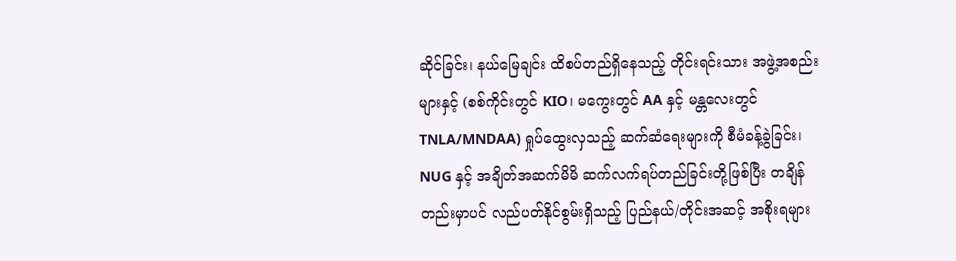ဆိုင်ခြင်း၊ နယ်မြေချင်း ထိစပ်တည်ရှိနေသည့် တိုင်းရင်းသား အဖွဲ့အစည်းများနှင့် (စစ်ကိုင်းတွင် KIO၊ မကွေးတွင် AA နှင့် မန္တလေးတွင် TNLA/MNDAA) ရှုပ်ထွေးလှသည့် ဆက်ဆံရေးများကို စီမံခန့်ခွဲခြင်း၊ NUG နှင့် အချိတ်အဆက်မိမိ ဆက်လက်ရပ်တည်ခြင်းတို့ဖြစ်ပြီး တချိန်တည်းမှာပင် လည်ပတ်နိုင်စွမ်းရှိသည့် ပြည်နယ်/တိုင်းအဆင့် အစိုးရများ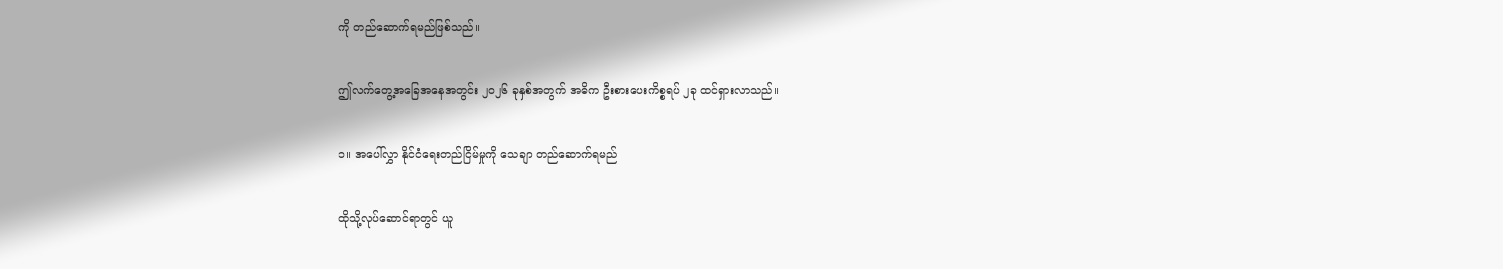ကို တည်ဆောက်ရမည်ဖြစ်သည်။

ဤလက်တွေ့အခြေအနေအတွင်း ၂၀၂၆ ခုနှစ်အတွက် အဓိက ဦးစားပေးကိစ္စရပ် ၂ခု ထင်ရှားလာသည်။

၁။ အပေါ်လွှာ နိုင်ငံရေးတည်ငြိမ်မှုကို သေချာ တည်ဆောက်ရမည်

ထိုသို့လုပ်ဆောင်ရာတွင် ယူ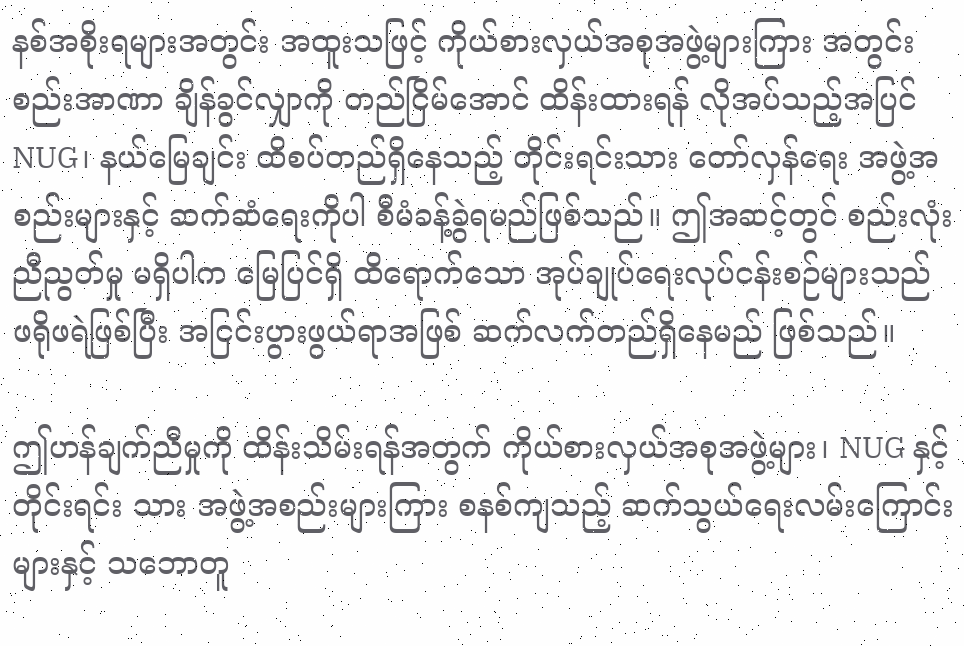နစ်အစိုးရများအတွင်း အထူးသဖြင့် ကိုယ်စားလှယ်အစုအဖွဲ့များကြား အတွင်းစည်းအာဏာ ချိန်ခွင်လျှာကို တည်ငြိမ်အောင် ထိန်းထားရန် လိုအပ်သည့်အပြင် NUG၊ နယ်မြေချင်း ထိစပ်တည်ရှိနေသည့် တိုင်းရင်းသား တော်လှန်ရေး အဖွဲ့အစည်းများနှင့် ဆက်ဆံရေးကိုပါ စီမံခန့်ခွဲရမည်ဖြစ်သည်။ ဤအဆင့်တွင် စည်းလုံးညီညွတ်မှု မရှိပါက မြေပြင်ရှိ ထိရောက်သော အုပ်ချုပ်ရေးလုပ်ငန်းစဉ်များသည် ဖရိုဖရဲဖြစ်ပြီး အငြင်းပွားဖွယ်ရာအဖြစ် ဆက်လက်တည်ရှိနေမည် ဖြစ်သည်။

ဤဟန်ချက်ညီမှုကို ထိန်းသိမ်းရန်အတွက် ကိုယ်စားလှယ်အစုအဖွဲ့များ၊ NUG နှင့် တိုင်းရင်း သား အဖွဲ့အစည်းများကြား စနစ်ကျသည့် ဆက်သွယ်ရေးလမ်းကြောင်းများနှင့် သဘောတူ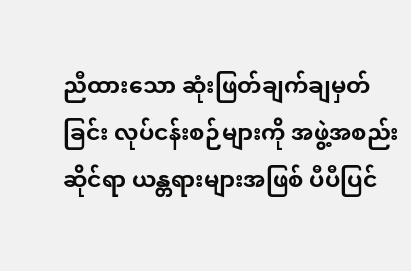ညီထားသော ဆုံးဖြတ်ချက်ချမှတ်ခြင်း လုပ်ငန်းစဉ်များကို အဖွဲ့အစည်းဆိုင်ရာ ယန္တရားများအဖြစ် ပီပီပြင်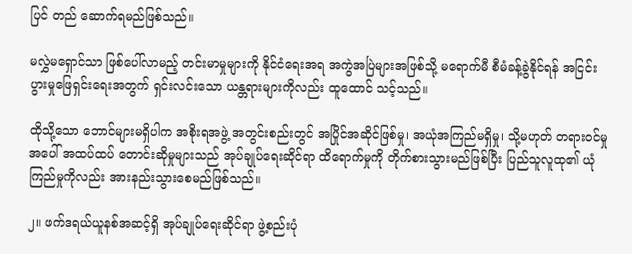ပြင် တည် ဆောက်ရမည်ဖြစ်သည်။

မလွှဲမရှောင်သာ ဖြစ်ပေါ်လာမည့် တင်းမာမှုများကို နိုင်ငံရေးအရ အကွဲအပြဲများအဖြစ်သို့ မရောက်မီ စီမံခန့်ခွဲနိုင်ရန် အငြင်းပွားမှုဖြေရှင်းရေးအတွက် ရှင်းလင်းသော ယန္တရားများကိုလည်း ထူထောင် သင့်သည်။

ထိုသို့သော ဘောင်များမရှိပါက အစိုးရအဖွဲ့ အတွင်းစည်းတွင် အပြိုင်အဆိုင်ဖြစ်မှု၊ အယုံအကြည်မရှိမှု၊ သို့မဟုတ် တရားဝင်မှုအပေါ် အထပ်ထပ် တောင်းဆိုမှုများသည် အုပ်ချုပ်ရေးဆိုင်ရာ ထိရောက်မှုကို တိုက်စားသွားမည်ဖြစ်ပြီး ပြည်သူလူထု၏ ယုံကြည်မှုကိုလည်း အားနည်းသွားစေမည်ဖြစ်သည်။

၂။ ဖက်ဒရယ်ယူနစ်အဆင့်ရှိ အုပ်ချုပ်ရေးဆိုင်ရာ ဖွဲ့စည်းပုံ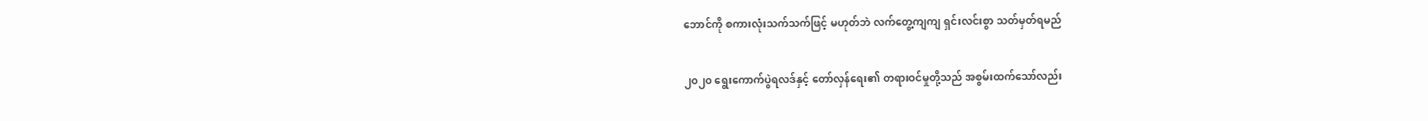ဘောင်ကို စကားလုံးသက်သက်ဖြင့် မဟုတ်ဘဲ လက်တွေ့ကျကျ ရှင်းလင်းစွာ သတ်မှတ်ရမည်

၂၀၂၀ ရွေးကောက်ပွဲရလဒ်နှင့် တော်လှန်ရေး၏ တရားဝင်မှုတို့သည် အစွမ်းထက်သော်လည်း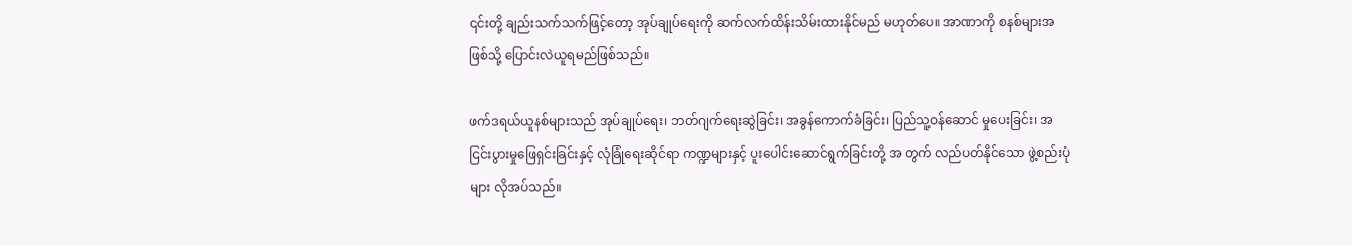၎င်းတို့ ချည်းသက်သက်ဖြင့်တော့ အုပ်ချုပ်ရေးကို ဆက်လက်ထိန်းသိမ်းထားနိုင်မည် မဟုတ်ပေ။ အာဏာကို စနစ်များအဖြစ်သို့ ပြောင်းလဲယူရမည်ဖြစ်သည်။

ဖက်ဒရယ်ယူနစ်များသည် အုပ်ချုပ်ရေး၊ ဘတ်ဂျက်ရေးဆွဲခြင်း၊ အခွန်ကောက်ခံခြင်း၊ ပြည်သူ့ဝန်ဆောင် မှုပေးခြင်း၊ အငြင်းပွားမှုဖြေရှင်းခြင်းနှင့် လုံခြုံရေးဆိုင်ရာ ကဏ္ဍများနှင့် ပူးပေါင်းဆောင်ရွက်ခြင်းတို့ အ တွက် လည်ပတ်နိုင်သော ဖွဲ့စည်းပုံများ လိုအပ်သည်။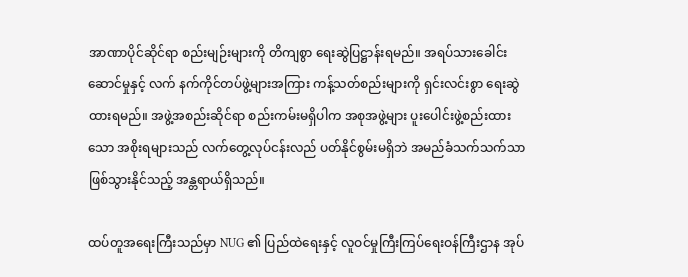အာဏာပိုင်ဆိုင်ရာ စည်းမျဉ်းများကို တိကျစွာ ရေးဆွဲပြဋ္ဌာန်းရမည်။ အရပ်သားခေါင်းဆောင်မှုနှင့် လက် နက်ကိုင်တပ်ဖွဲ့များအကြား ကန့်သတ်စည်းများကို ရှင်းလင်းစွာ ရေးဆွဲထားရမည်။ အဖွဲ့အစည်းဆိုင်ရာ စည်းကမ်းမရှိပါက အစုအဖွဲ့များ ပူးပေါင်းဖွဲ့စည်းထားသော အစိုးရများသည် လက်တွေ့လုပ်ငန်းလည် ပတ်နိုင်စွမ်းမရှိဘဲ အမည်ခံသက်သက်သာ ဖြစ်သွားနိုင်သည့် အန္တရာယ်ရှိသည်။

ထပ်တူအရေးကြီးသည်မှာ NUG ၏ ပြည်ထဲရေးနှင့် လူဝင်မှုကြီးကြပ်ရေးဝန်ကြီးဌာန အုပ်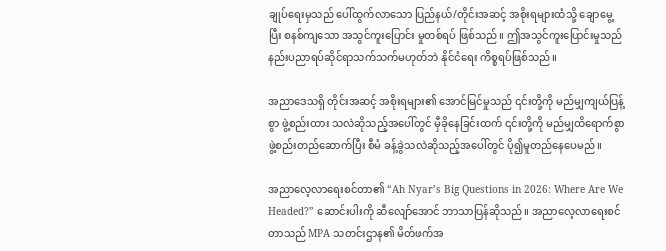ချုပ်ရေးမှသည် ပေါ်ထွက်လာသော ပြည်နယ်/တိုင်းအဆင့် အစိုးရများထံသို့ ချောမွေ့ပြီး စနစ်ကျသော အသွင်ကူးပြောင်း မှုတစ်ရပ် ဖြစ်သည်။ ဤအသွင်ကူးပြောင်းမှုသည် နည်းပညာရပ်ဆိုင်ရာသက်သက်မဟုတ်ဘဲ နိုင်ငံရေး ကိစ္စရပ်ဖြစ်သည်။

အညာဒေသရှိ တိုင်းအဆင့် အစိုးရများ၏ အောင်မြင်မှုသည် ၎င်းတို့ကို မည်မျှကျယ်ပြန့်စွာ ဖွဲ့စည်းထား သလဲဆိုသည့်အပေါ်တွင် မှီခိုနေခြင်းထက် ၎င်းတို့ကို မည်မျှထိရောက်စွာ ဖွဲ့စည်းတည်ဆောက်ပြီး စီမံ ခန့်ခွဲသလဲဆိုသည့်အပေါ်တွင် ပို၍မူတည်နေပေမည်။

အညာလေ့လာရေးစင်တာ၏ “Ah Nyar’s Big Questions in 2026: Where Are We Headed?” ဆောင်းပါးကို ဆီလျော်အောင် ဘာသာပြန်ဆိုသည်။ အညာလေ့လာရေးစင်တာသည် MPA သတင်းဌာန၏ မိတ်ဖက်အ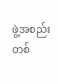ဖွဲ့အစည်းတစ်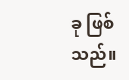ခု ဖြစ်သည်။